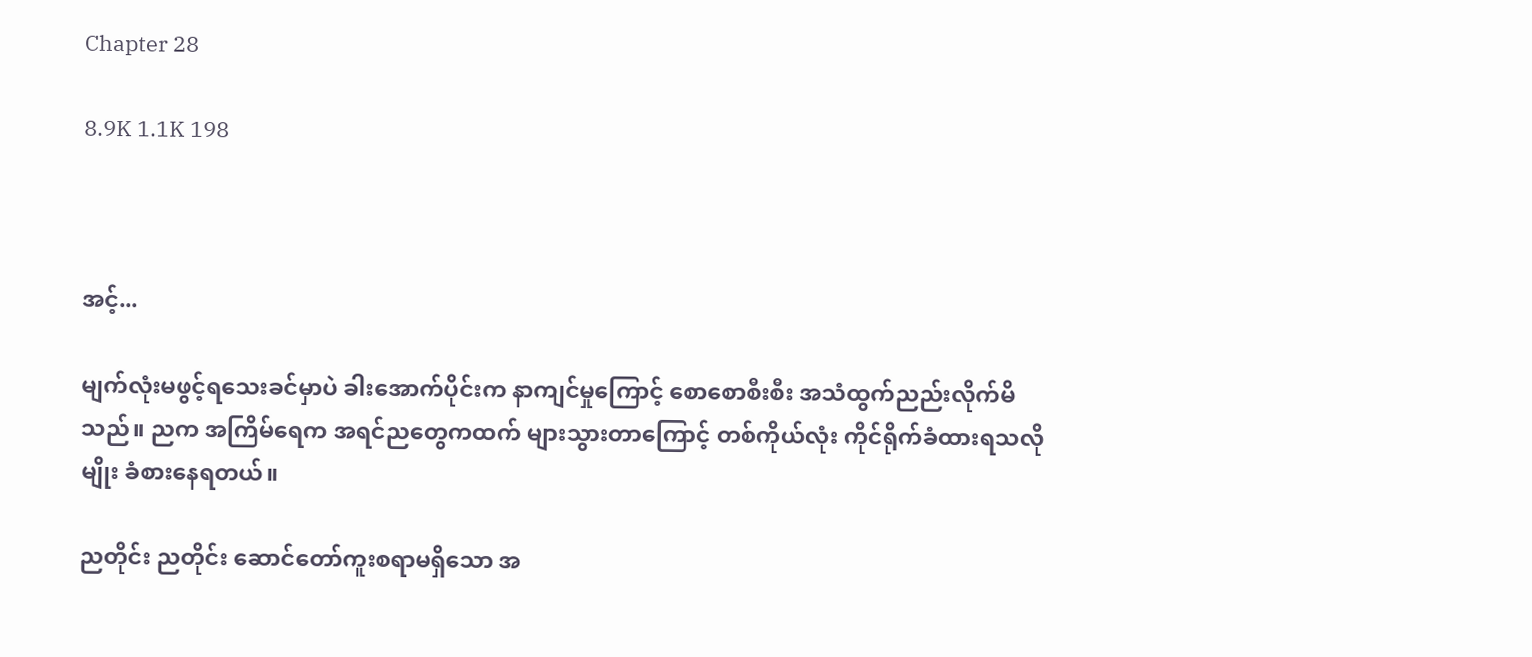Chapter 28

8.9K 1.1K 198



အင့်...

မျက်လုံးမဖွင့်ရသေးခင်မှာပဲ ခါးအောက်ပိုင်းက နာကျင်မှုကြောင့် စောစောစီးစီး အသံထွက်ညည်းလိုက်မိသည်။ ညက အကြိမ်ရေက အရင်ညတွေကထက် များသွားတာကြောင့် တစ်ကိုယ်လုံး ကိုင်ရိုက်ခံထားရသလိုမျိုး ခံစားနေရတယ်။

ညတိုင်း ညတိုင်း ဆောင်တော်ကူးစရာမရှိသော အ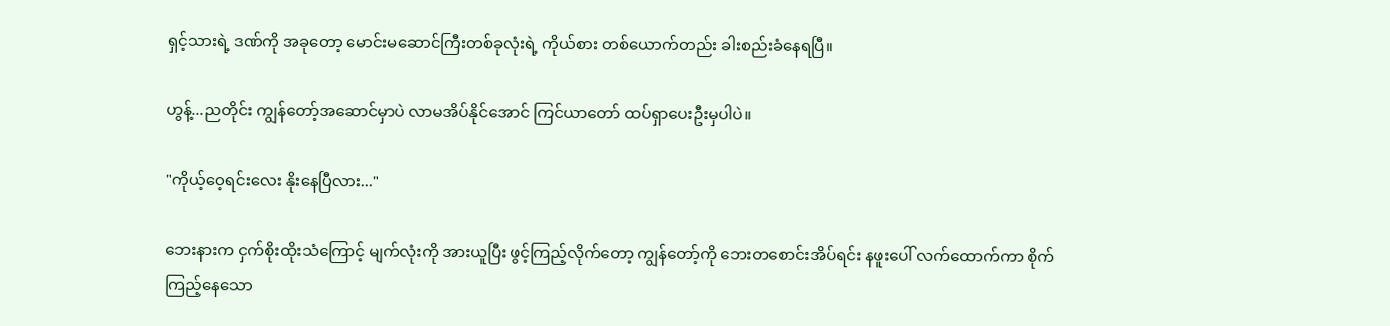ရှင့်သားရဲ့ ဒဏ်ကို အခုတော့ မောင်းမဆောင်ကြီးတစ်ခုလုံးရဲ့ ကိုယ်စား တစ်ယောက်တည်း ခါးစည်းခံနေရပြီ။

ဟွန့်...ညတိုင်း ကျွန်တော့်အဆောင်မှာပဲ လာမအိပ်နိုင်အောင် ကြင်ယာတော် ထပ်ရှာပေးဦးမှပါပဲ။

"ကိုယ့်ဝေ့ရင်းလေး နိုးနေပြီလား..."

ဘေးနားက ငှက်စိုးထိုးသံကြောင့် မျက်လုံးကို အားယူပြီး ဖွင့်ကြည့်လိုက်တော့ ကျွန်တော့်ကို ဘေးတစောင်းအိပ်ရင်း နဖူးပေါ် လက်ထောက်ကာ စိုက်ကြည့်‌နေသော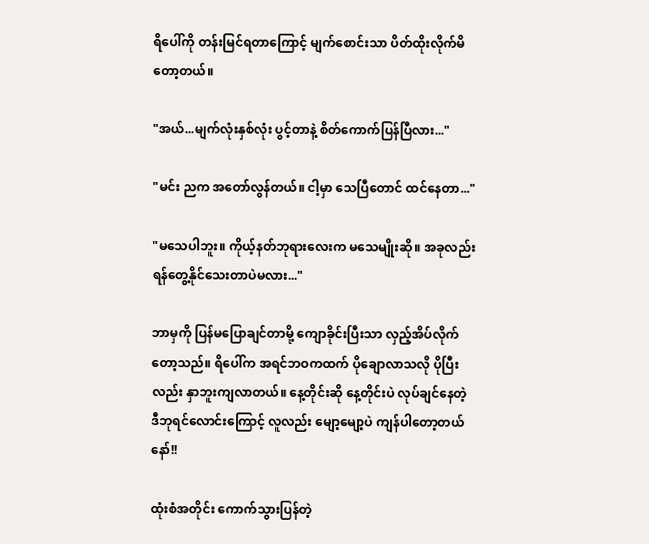ရိပေါ်ကို တန်းမြင်ရတာကြောင့် မျက်စောင်းသာ ပိတ်ထိုးလိုက်မိတော့တယ်။

"အယ်...မျက်လုံးနှစ်လုံး ပွင့်တာနဲ့ စိတ်ကောက်ပြန်ပြီလား..."

"မင်း ညက အတော်လွန်တယ်။ ငါ့မှာ သေပြီတောင် ထင်နေတာ..."

"မသေပါဘူး။ ကိုယ့်နတ်ဘုရားလေးက မသေမျိုးဆို။ အခုလည်း ရန်တွေ့နိုင်သေးတာပဲမလား..."

ဘာမှကို ပြန်မပြောချင်တာမို့ ကျောခိုင်းပြီးသာ လှည့်အိပ်လိုက်တော့သည်။ ရိပေါ်က အရင်ဘဝကထက် ပိုချောလာသလို ပိုပြီးလည်း နှာဘူးကျလာတယ်။ နေ့တိုင်းဆို နေ့တိုင်းပဲ လုပ်ချင်နေတဲ့ ဒီဘုရင်လောင်းကြောင့် လူလည်း မျော့မျော့ပဲ ကျန်‌ပါတော့တယ်နော်!!

ထုံးစံအတိုင်း ကောက်သွားပြန်တဲ့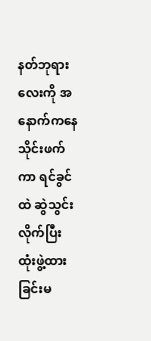နတ်ဘုရားလေးကို အနောက်ကနေ သိုင်းဖက်ကာ ရင်ခွင်ထဲ ဆွဲသွင်းလိုက်ပြီး ထုံးဖွဲ့ထားခြင်းမ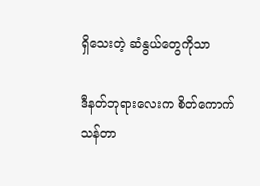ရှိသေးတဲ့ ဆံနွယ်တွေကိုသာ

ဒီနတ်ဘုရားလေးက စိတ်ကောက်သန်တာ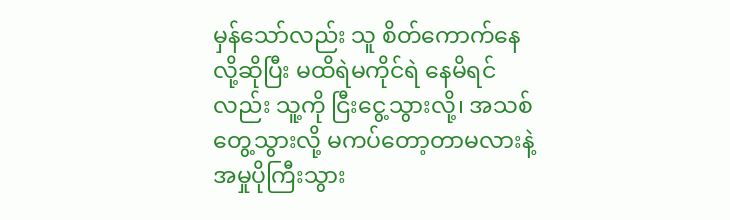မှန်သော်လည်း သူ စိတ်ကောက်နေလို့ဆိုပြီး မထိရဲမကိုင်ရဲ နေမိရင်လည်း သူ့ကို ငြီးငွေ့သွားလို့၊ အသစ်တွေ့သွားလို့ မကပ်တော့တာမလားနဲ့ အမှုပိုကြီးသွား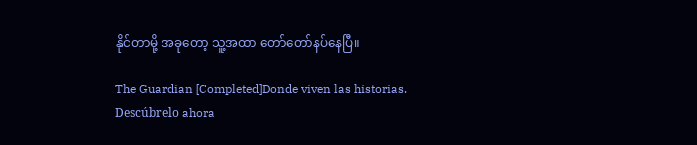နိုင်တာမို့ အခုတော့ သူ့အထာ တော်တော်နပ်နေပြီ။

The Guardian [Completed]Donde viven las historias. Descúbrelo ahora